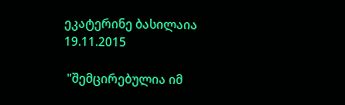ეკატერინე ბასილაია
19.11.2015

 "შემცირებულია იმ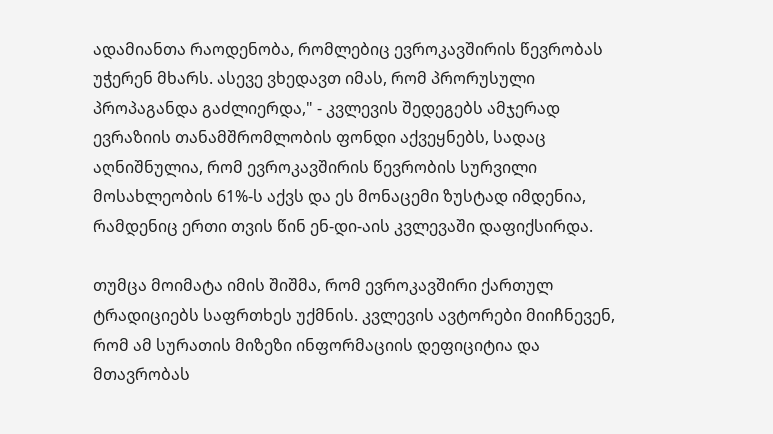ადამიანთა რაოდენობა, რომლებიც ევროკავშირის წევრობას უჭერენ მხარს. ასევე ვხედავთ იმას, რომ პრორუსული პროპაგანდა გაძლიერდა," - კვლევის შედეგებს ამჯერად ევრაზიის თანამშრომლობის ფონდი აქვეყნებს, სადაც აღნიშნულია, რომ ევროკავშირის წევრობის სურვილი მოსახლეობის 61%-ს აქვს და ეს მონაცემი ზუსტად იმდენია, რამდენიც ერთი თვის წინ ენ-დი-აის კვლევაში დაფიქსირდა.

თუმცა მოიმატა იმის შიშმა, რომ ევროკავშირი ქართულ ტრადიციებს საფრთხეს უქმნის. კვლევის ავტორები მიიჩნევენ, რომ ამ სურათის მიზეზი ინფორმაციის დეფიციტია და მთავრობას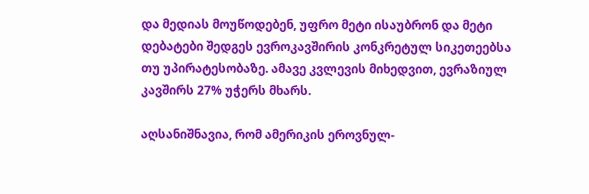და მედიას მოუწოდებენ, უფრო მეტი ისაუბრონ და მეტი დებატები შედგეს ევროკავშირის კონკრეტულ სიკეთეებსა თუ უპირატესობაზე. ამავე კვლევის მიხედვით, ევრაზიულ კავშირს 27% უჭერს მხარს.

აღსანიშნავია, რომ ამერიკის ეროვნულ-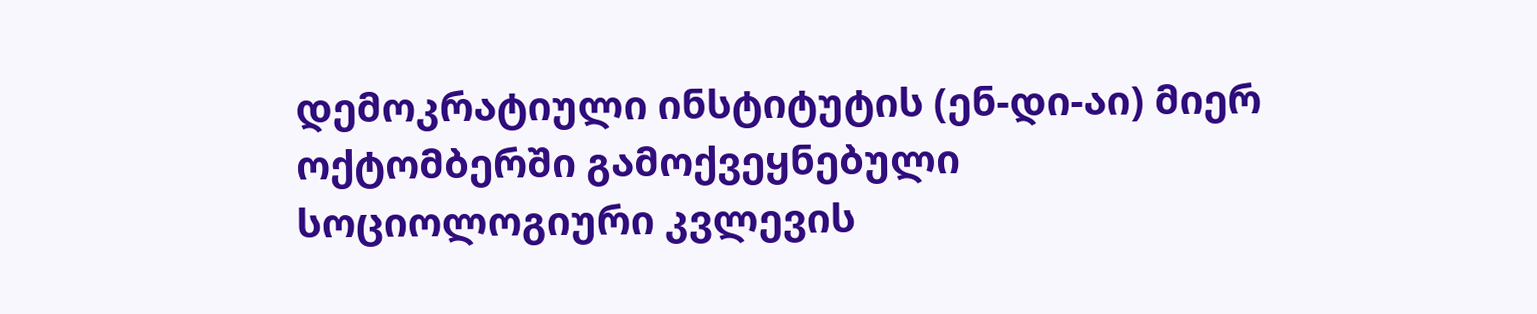დემოკრატიული ინსტიტუტის (ენ-დი-აი) მიერ ოქტომბერში გამოქვეყნებული სოციოლოგიური კვლევის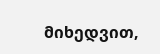მიხედვით,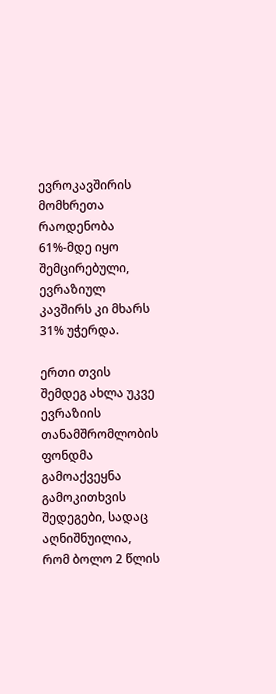ევროკავშირის მომხრეთა რაოდენობა 61%-მდე იყო შემცირებული, ევრაზიულ კავშირს კი მხარს 31% უჭერდა.

ერთი თვის შემდეგ ახლა უკვე ევრაზიის თანამშრომლობის ფონდმა გამოაქვეყნა გამოკითხვის შედეგები, სადაც აღნიშნუილია, რომ ბოლო 2 წლის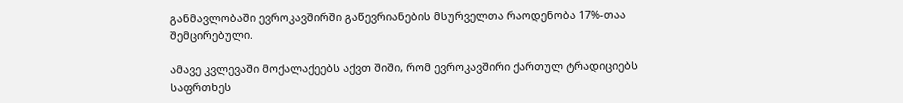განმავლობაში ევროკავშირში გაწევრიანების მსურველთა რაოდენობა 17%-თაა შემცირებული.

ამავე კვლევაში მოქალაქეებს აქვთ შიში, რომ ევროკავშირი ქართულ ტრადიციებს საფრთხეს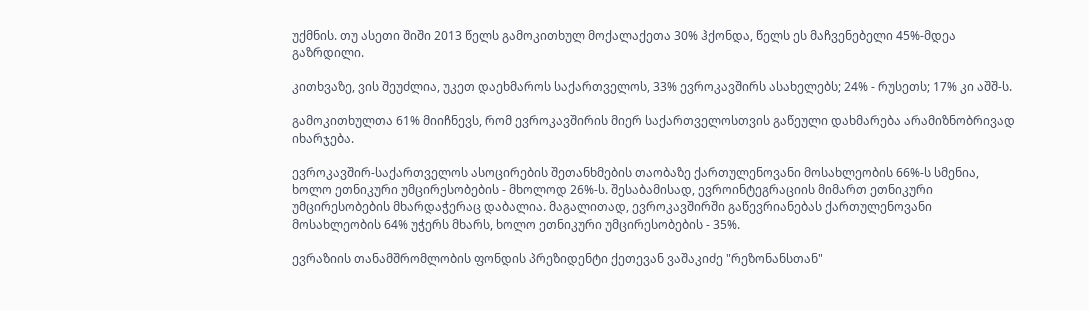უქმნის. თუ ასეთი შიში 2013 წელს გამოკითხულ მოქალაქეთა 30% ჰქონდა, წელს ეს მაჩვენებელი 45%-მდეა გაზრდილი.

კითხვაზე, ვის შეუძლია, უკეთ დაეხმაროს საქართველოს, 33% ევროკავშირს ასახელებს; 24% - რუსეთს; 17% კი აშშ-ს.

გამოკითხულთა 61% მიიჩნევს, რომ ევროკავშირის მიერ საქართველოსთვის გაწეული დახმარება არამიზნობრივად იხარჯება.

ევროკავშირ-საქართველოს ასოცირების შეთანხმების თაობაზე ქართულენოვანი მოსახლეობის 66%-ს სმენია, ხოლო ეთნიკური უმცირესობების - მხოლოდ 26%-ს. შესაბამისად, ევროინტეგრაციის მიმართ ეთნიკური უმცირესობების მხარდაჭერაც დაბალია. მაგალითად, ევროკავშირში გაწევრიანებას ქართულენოვანი მოსახლეობის 64% უჭერს მხარს, ხოლო ეთნიკური უმცირესობების - 35%.

ევრაზიის თანამშრომლობის ფონდის პრეზიდენტი ქეთევან ვაშაკიძე "რეზონანსთან"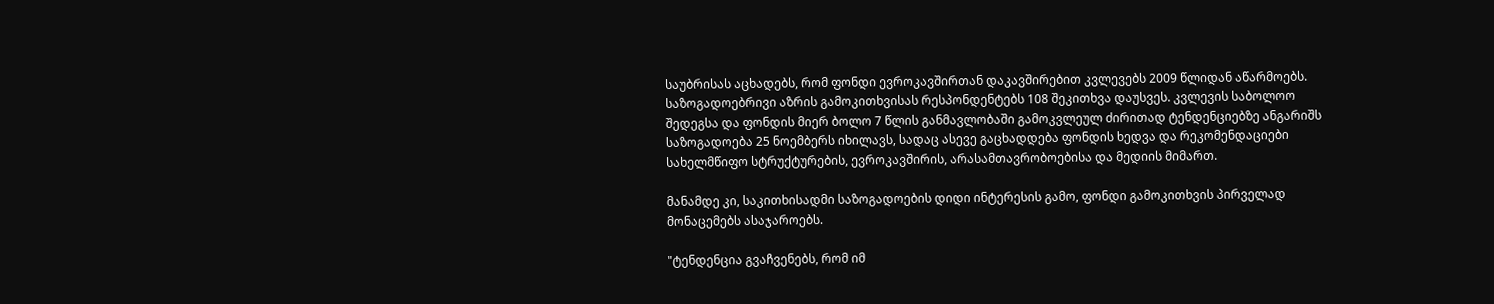საუბრისას აცხადებს, რომ ფონდი ევროკავშირთან დაკავშირებით კვლევებს 2009 წლიდან აწარმოებს. საზოგადოებრივი აზრის გამოკითხვისას რესპონდენტებს 108 შეკითხვა დაუსვეს. კვლევის საბოლოო შედეგსა და ფონდის მიერ ბოლო 7 წლის განმავლობაში გამოკვლეულ ძირითად ტენდენციებზე ანგარიშს საზოგადოება 25 ნოემბერს იხილავს, სადაც ასევე გაცხადდება ფონდის ხედვა და რეკომენდაციები სახელმწიფო სტრუქტურების, ევროკავშირის, არასამთავრობოებისა და მედიის მიმართ.

მანამდე კი, საკითხისადმი საზოგადოების დიდი ინტერესის გამო, ფონდი გამოკითხვის პირველად მონაცემებს ასაჯაროებს.

"ტენდენცია გვაჩვენებს, რომ იმ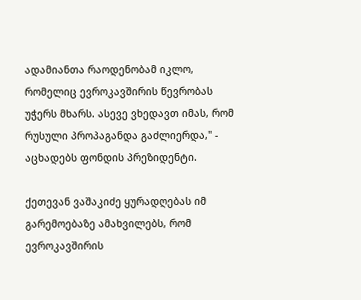ადამიანთა რაოდენობამ იკლო, რომელიც ევროკავშირის წევრობას უჭერს მხარს. ასევე ვხედავთ იმას, რომ რუსული პროპაგანდა გაძლიერდა," - აცხადებს ფონდის პრეზიდენტი.

ქეთევან ვაშაკიძე ყურადღებას იმ გარემოებაზე ამახვილებს, რომ ევროკავშირის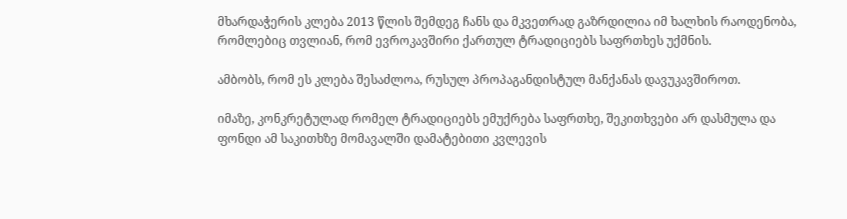მხარდაჭერის კლება 2013 წლის შემდეგ ჩანს და მკვეთრად გაზრდილია იმ ხალხის რაოდენობა, რომლებიც თვლიან, რომ ევროკავშირი ქართულ ტრადიციებს საფრთხეს უქმნის.

ამბობს, რომ ეს კლება შესაძლოა, რუსულ პროპაგანდისტულ მანქანას დავუკავშიროთ.

იმაზე, კონკრეტულად რომელ ტრადიციებს ემუქრება საფრთხე, შეკითხვები არ დასმულა და ფონდი ამ საკითხზე მომავალში დამატებითი კვლევის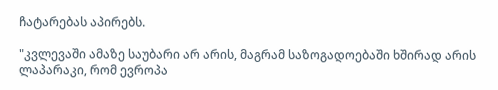ჩატარებას აპირებს.

"კვლევაში ამაზე საუბარი არ არის, მაგრამ საზოგადოებაში ხშირად არის ლაპარაკი, რომ ევროპა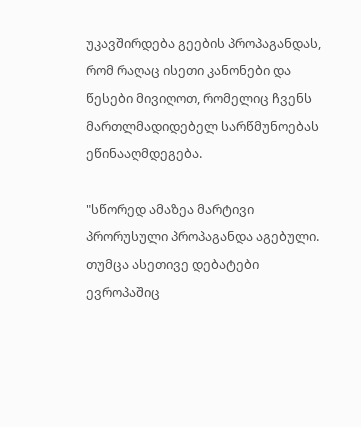უკავშირდება გეების პროპაგანდას, რომ რაღაც ისეთი კანონები და წესები მივიღოთ, რომელიც ჩვენს მართლმადიდებელ სარწმუნოებას ეწინააღმდეგება.

"სწორედ ამაზეა მარტივი პრორუსული პროპაგანდა აგებული. თუმცა ასეთივე დებატები ევროპაშიც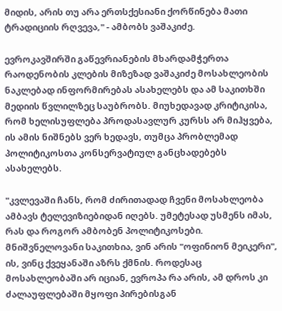მიდის, არის თუ არა ერთსქესიანი ქორწინება მათი ტრადიციის რღვევა," - ამბობს ვაშაკიძე.

ევროკავშირში გაწევრიანების მხარდამჭერთა რაოდენობის კლების მიზეზად ვაშაკიძე მოსახლეობის ნაკლებად ინფორმირებას ასახელებს და ამ საკითხში მედიის წვლილზეც საუბრობს. მიუხედავად კრიტიკისა, რომ ხელისუფლება პროდასავლურ კურსს არ მიჰყვება, ის ამის ნიშნებს ვერ ხედავს, თუმცა პრობლემად პოლიტიკოსთა კონსერვატიულ განცხადებებს ასახელებს.

"კვლევაში ჩანს, რომ ძირითადად ჩვენი მოსახლეობა ამბავს ტელევიზიებიდან იღებს. უმეტესად უსმენს იმას, რას და როგორ ამბობენ პოლიტიკოსები. მნიშვნელოვანი საკითხია, ვინ არის "ოფინიონ მეიკერი", ის, ვინც ქვეყანაში აზრს ქმნის. როდესაც მოსახლეობაში არ იციან, ევროპა რა არის, ამ დროს კი ძალაუფლებაში მყოფი პირებისგან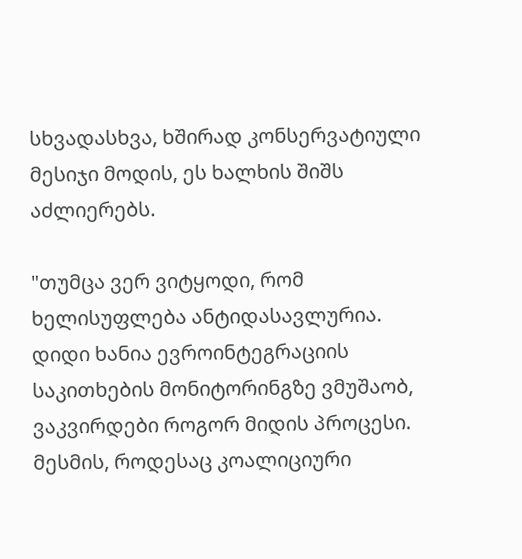სხვადასხვა, ხშირად კონსერვატიული მესიჯი მოდის, ეს ხალხის შიშს აძლიერებს.

"თუმცა ვერ ვიტყოდი, რომ ხელისუფლება ანტიდასავლურია. დიდი ხანია ევროინტეგრაციის საკითხების მონიტორინგზე ვმუშაობ, ვაკვირდები როგორ მიდის პროცესი. მესმის, როდესაც კოალიციური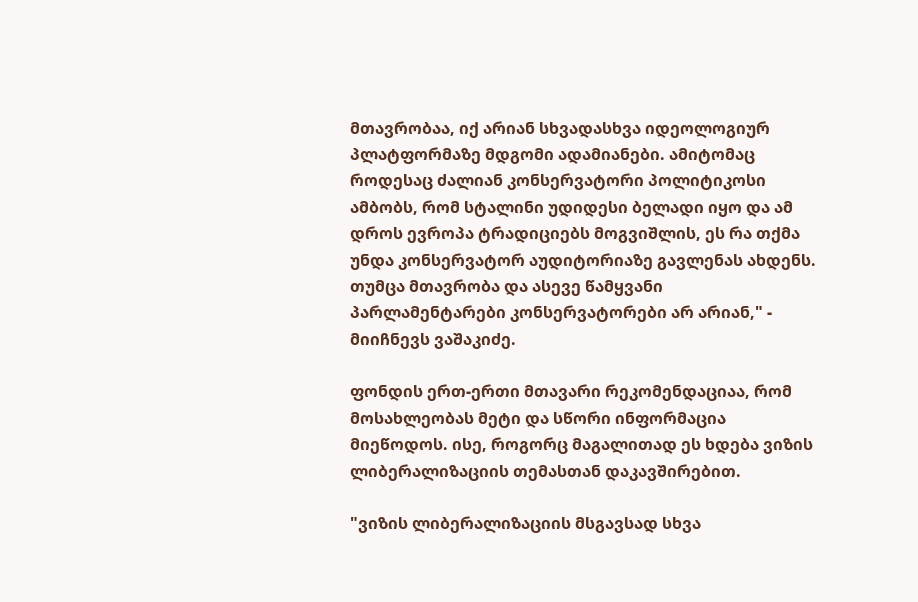მთავრობაა, იქ არიან სხვადასხვა იდეოლოგიურ პლატფორმაზე მდგომი ადამიანები. ამიტომაც როდესაც ძალიან კონსერვატორი პოლიტიკოსი ამბობს, რომ სტალინი უდიდესი ბელადი იყო და ამ დროს ევროპა ტრადიციებს მოგვიშლის, ეს რა თქმა უნდა კონსერვატორ აუდიტორიაზე გავლენას ახდენს. თუმცა მთავრობა და ასევე წამყვანი პარლამენტარები კონსერვატორები არ არიან," - მიიჩნევს ვაშაკიძე.

ფონდის ერთ-ერთი მთავარი რეკომენდაციაა, რომ მოსახლეობას მეტი და სწორი ინფორმაცია მიეწოდოს. ისე, როგორც მაგალითად ეს ხდება ვიზის ლიბერალიზაციის თემასთან დაკავშირებით.

"ვიზის ლიბერალიზაციის მსგავსად სხვა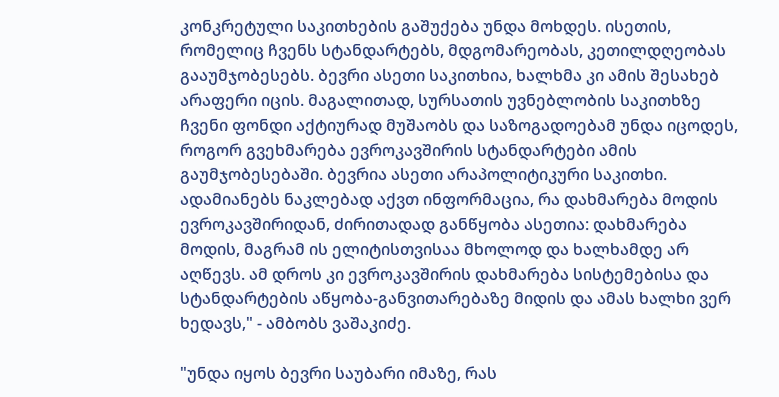კონკრეტული საკითხების გაშუქება უნდა მოხდეს. ისეთის, რომელიც ჩვენს სტანდარტებს, მდგომარეობას, კეთილდღეობას გააუმჯობესებს. ბევრი ასეთი საკითხია, ხალხმა კი ამის შესახებ არაფერი იცის. მაგალითად, სურსათის უვნებლობის საკითხზე ჩვენი ფონდი აქტიურად მუშაობს და საზოგადოებამ უნდა იცოდეს, როგორ გვეხმარება ევროკავშირის სტანდარტები ამის გაუმჯობესებაში. ბევრია ასეთი არაპოლიტიკური საკითხი. ადამიანებს ნაკლებად აქვთ ინფორმაცია, რა დახმარება მოდის ევროკავშირიდან, ძირითადად განწყობა ასეთია: დახმარება მოდის, მაგრამ ის ელიტისთვისაა მხოლოდ და ხალხამდე არ აღწევს. ამ დროს კი ევროკავშირის დახმარება სისტემებისა და სტანდარტების აწყობა-განვითარებაზე მიდის და ამას ხალხი ვერ ხედავს," - ამბობს ვაშაკიძე.

"უნდა იყოს ბევრი საუბარი იმაზე, რას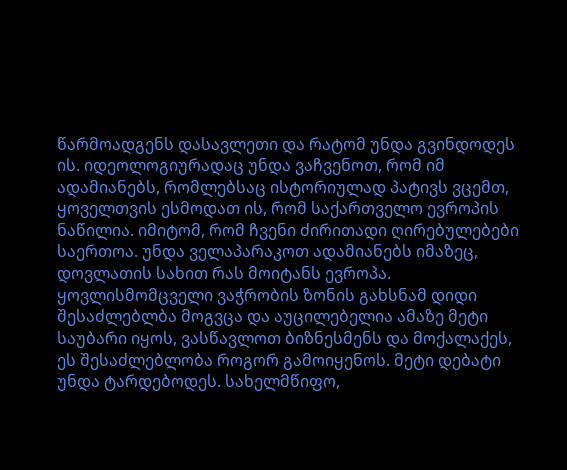წარმოადგენს დასავლეთი და რატომ უნდა გვინდოდეს ის. იდეოლოგიურადაც უნდა ვაჩვენოთ, რომ იმ ადამიანებს, რომლებსაც ისტორიულად პატივს ვცემთ, ყოველთვის ესმოდათ ის, რომ საქართველო ევროპის ნაწილია. იმიტომ, რომ ჩვენი ძირითადი ღირებულებები საერთოა. უნდა ველაპარაკოთ ადამიანებს იმაზეც, დოვლათის სახით რას მოიტანს ევროპა. ყოვლისმომცველი ვაჭრობის ზონის გახსნამ დიდი შესაძლებლბა მოგვცა და აუცილებელია ამაზე მეტი საუბარი იყოს, ვასწავლოთ ბიზნესმენს და მოქალაქეს, ეს შესაძლებლობა როგორ გამოიყენოს. მეტი დებატი უნდა ტარდებოდეს. სახელმწიფო,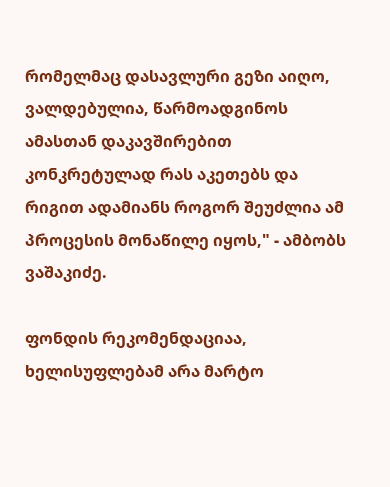რომელმაც დასავლური გეზი აიღო, ვალდებულია, წარმოადგინოს ამასთან დაკავშირებით კონკრეტულად რას აკეთებს და რიგით ადამიანს როგორ შეუძლია ამ პროცესის მონაწილე იყოს," - ამბობს ვაშაკიძე.

ფონდის რეკომენდაციაა, ხელისუფლებამ არა მარტო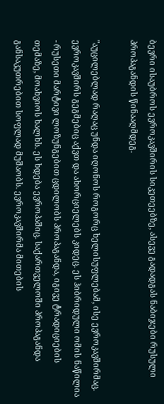ბევრი ისაუბროს ევროკავშირის სიკეთეებზე, ასევე გადადგას ნაბიჯები რუსული პროპაგანდის წინააღმდეგ.

"აუცილებლად რაღაც უნდა იღონოს როგორც ხელისუფლებამ, ისე ევროკავშირმაც. ევროკავშირს გეგმებიც აქვთ და ახორციელებს კიდეც. ეს ჰიბრიდული ომის ნაწილია - რუსეთი მარტივი ლოზუნგებით ცდილობს პროპაგანდა, იგივე ტრადიციების თემაზე, მოახვიოს ხალხს. ეს ხდება ევროპაშიც. საქართველოში პროპაგანდა განსაკუთრებით სოფლად მუშაობს. ევროკავშირმა მითების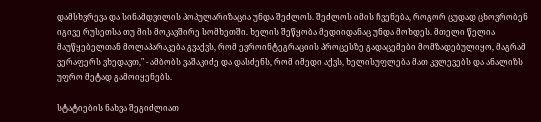დამსხვრევა და სინამდვილის პოპულარიზაცია უნდა შეძლოს. შეძლოს იმის ჩვენება, როგორ ცუდად ცხოვრობენ იგივე რუსეთსა თუ მის მოკავშირე სომხეთში. ხელის შეწყობა მედიიდანაც უნდა მოხდეს. მთელი წელია მაუწყებელთან მოლაპარაკება გვაქვს, რომ ევროინტეგრაციის პროცესზე გადაცემები მომზადებულიყო, მაგრამ ვერაფერს ვხედავთ," - ამბობს ვაშაკიძე და დასძენს, რომ იმედი აქვს, ხელისუფლება მათ კვლევებს და ანალიზს უფრო მეტად გამოიყენებს.

სტატიების ნახვა შეგიძლიათ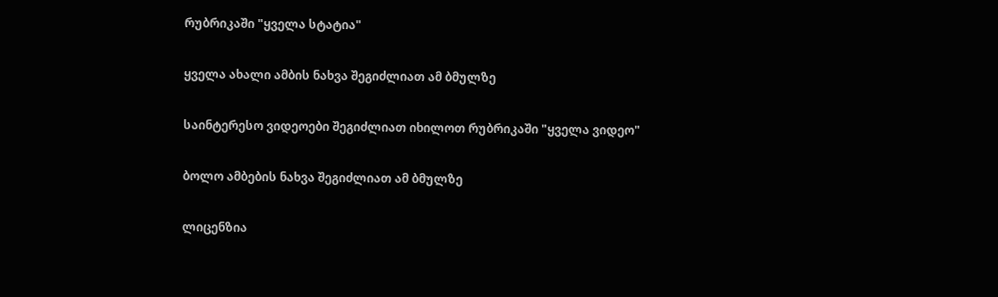რუბრიკაში "ყველა სტატია"

ყველა ახალი ამბის ნახვა შეგიძლიათ ამ ბმულზე

საინტერესო ვიდეოები შეგიძლიათ იხილოთ რუბრიკაში "ყველა ვიდეო"

ბოლო ამბების ნახვა შეგიძლიათ ამ ბმულზე

ლიცენზია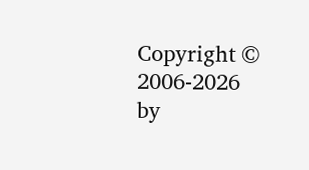Copyright © 2006-2026 by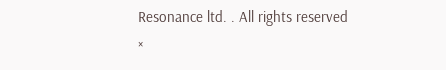Resonance ltd. . All rights reserved
×